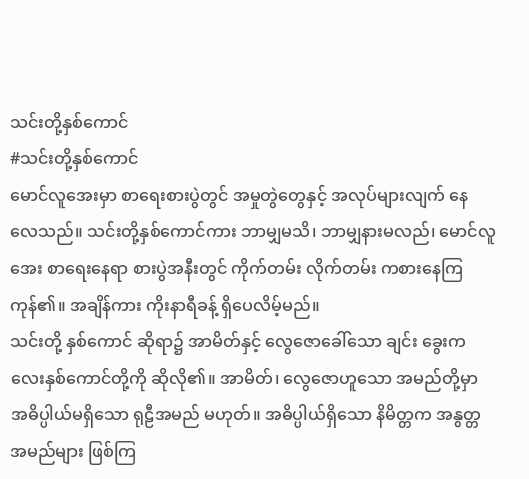သင်းတို့နှစ်ကောင်
#သင်းတို့နှစ်ကောင်
မောင်လူအေးမှာ စာရေးစားပွဲတွင် အမှုတွဲတွေနှင့် အလုပ်များလျက် နေလေသည်။ သင်းတို့နှစ်ကောင်ကား ဘာမျှမသိ၊ ဘာမျှနားမလည်၊ မောင်လူအေး စာရေးနေရာ စားပွဲအနီးတွင် ကိုက်တမ်း လိုက်တမ်း ကစားနေကြကုန်၏။ အချိန်ကား ကိုးနာရီခန့် ရှိပေလိမ့်မည်။
သင်းတို့ နှစ်ကောင် ဆိုရာ၌ အာမိတ်နှင့် လွေဇောခေါ်သော ချင်း ခွေးကလေးနှစ်ကောင်တို့ကို ဆိုလို၏။ အာမိတ်၊ လွေဇောဟူသော အမည်တို့မှာ အဓိပ္ပါယ်မရှိသော ရုဠီအမည် မဟုတ်။ အဓိပ္ပါယ်ရှိသော နိမိတ္တက အနွတ္တ အမည်များ ဖြစ်ကြ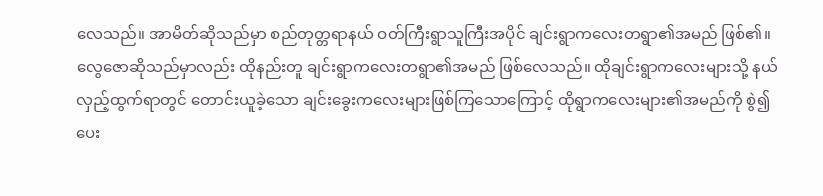လေသည်။ အာမိတ်ဆိုသည်မှာ စည်တုတ္တရာနယ် ဝတ်ကြီးရွာသူကြီးအပိုင် ချင်းရွာကလေးတရွာ၏အမည် ဖြစ်၏။ လွေဇောဆိုသည်မှာလည်း ထိုနည်းတူ ချင်းရွာကလေးတရွာ၏အမည် ဖြစ်လေသည်။ ထိုချင်းရွာကလေးများသို့ နယ်လှည့်ထွက်ရာတွင် တောင်းယူခဲ့သော ချင်းခွေးကလေးများဖြစ်ကြသောကြောင့် ထိုရွာကလေးများ၏အမည်ကို စွဲ၍ ပေး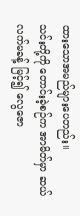ထားသောအမည်များပေတည်း။
သင်းတို့ကို တောင်းခဲ့စဉ်က အာမိတ်မှာ ဆယ်လက်မခန့် မြင့်၍ လွေဇော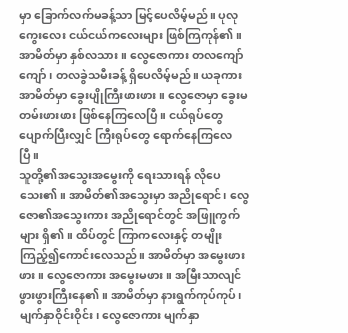မှာ ခြောက်လက်မခန့်သာ မြင့်ပေလိမ့်မည်။ ပုလုကွေးလေး ငယ်ငယ်ကလေးများ ဖြစ်ကြကုန်၏။ အာမိတ်မှာ နှစ်လသား။ လွေဇောကား တလကျော်ကျော်၊ တလခွဲသမီးခန့် ရှိပေလိမ့်မည်။ ယခုကား အာမိတ်မှာ ခွေးပျိုကြီးဖားဖား။ လွေဇောမှာ ခွေးမတမ်းဖားဖား ဖြစ်နေကြလေပြီ။ ငယ်ရုပ်တွေ ပျောက်ပြီးလျှင် ကြီးရုပ်တွေ ရောက်နေကြလေပြီ။
သူတို့၏အသွေးအမွေးကို ရေးသားရန် လိုပေသေး၏။ အာမိတ်၏အသွေးမှာ အညိုရောင်၊ လွေဇော၏အသွေးကား အညိုရောင်တွင် အဖြူကွက်များ ရှိ၏။ ထိပ်တွင် ကြာကလေးနှင့် တမျိုးကြည့်၍ကောင်းလေသည်။ အာမိတ်မှာ အမွေးဖားဖား။ လွေဇောကား အမွေးမဖား။ အမြီးသာလျင် ဖွားဖွားကြီးနေ၏။ အာမိတ်မှာ နားရွက်ကုပ်ကုပ်၊ မျက်နှာဝိုင်းဝိုင်း၊ လွေဇောကား မျက်နှာ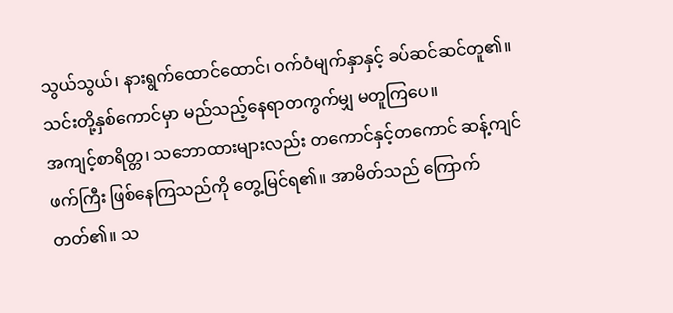သွယ်သွယ်၊ နားရွက်ထောင်ထောင်၊ ဝက်ဝံမျက်နှာနှင့် ခပ်ဆင်ဆင်တူ၏။ သင်းတို့နှစ်ကောင်မှာ မည်သည့်နေရာတကွက်မျှ မတူကြပေ။
အကျင့်စာရိတ္တ၊ သဘောထားများလည်း တကောင်နှင့်တကောင် ဆန့်ကျင်ဖက်ကြီး ဖြစ်နေကြသည်ကို တွေ့မြင်ရ၏။ အာမိတ်သည် ကြောက်တတ်၏။ သ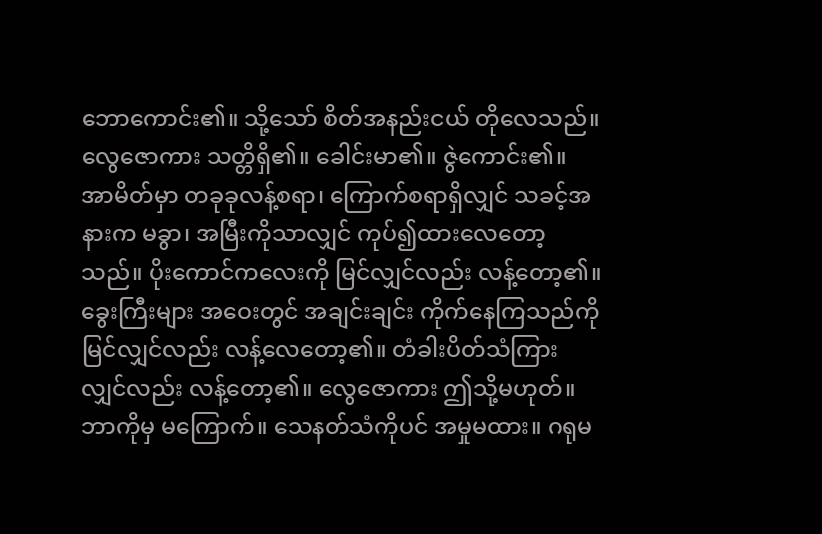ဘောကောင်း၏။ သို့သော် စိတ်အနည်းငယ် တိုလေသည်။ လွေဇောကား သတ္တိရှိ၏။ ခေါင်းမာ၏။ ဇွဲကောင်း၏။
အာမိတ်မှာ တခုခုလန့်စရာ၊ ကြောက်စရာရှိလျှင် သခင့်အနားက မခွာ၊ အမြီးကိုသာလျှင် ကုပ်၍ထားလေတော့သည်။ ပိုးကောင်ကလေးကို မြင်လျှင်လည်း လန့်တော့၏။ ခွေးကြီးများ အဝေးတွင် အချင်းချင်း ကိုက်နေကြသည်ကို မြင်လျှင်လည်း လန့်လေတော့၏။ တံခါးပိတ်သံကြားလျှင်လည်း လန့်တော့၏။ လွေဇောကား ဤသို့မဟုတ်။ ဘာကိုမှ မကြောက်။ သေနတ်သံကိုပင် အမှုမထား။ ဂရုမ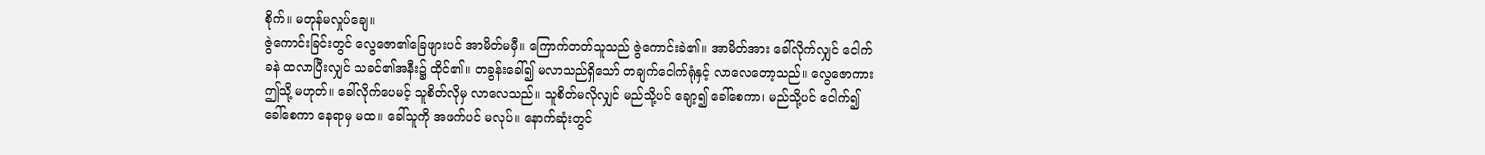စိုက်။ မတုန်မလှုပ်ချေ။
ဇွဲကောင်းခြင်းတွင် လွေဇော၏ခြေဖျားပင် အာမိတ်မမှီ။ ကြောက်တတ်သူသည် ဇွဲကောင်းခဲ၏။ အာမိတ်အား ခေါ်လိုက်လျှင် ငေါက်ခနဲ ထလာပြီးလျှင် သခင်၏အနီး၌ ထိုင်၏။ တခွန်းခေါ်၍ မလာသည်ရှိသော် တချက်ငေါက်ရုံနှင့် လာလေတော့သည်။ လွေဇောကား ဤသို့ မဟုတ်။ ခေါ်လိုက်ပေမင့် သူစိတ်လိုမှ လာလေသည်။ သူစိတ်မလိုလျှင် မည်သို့ပင် ချော့၍ ခေါ်စေကာ၊ မည်သို့ပင် ငေါက်၍ခေါ်စေကာ နေရာမှ မထ။ ခေါ်သူကို အဖက်ပင် မလုပ်။ နောက်ဆုံးတွင်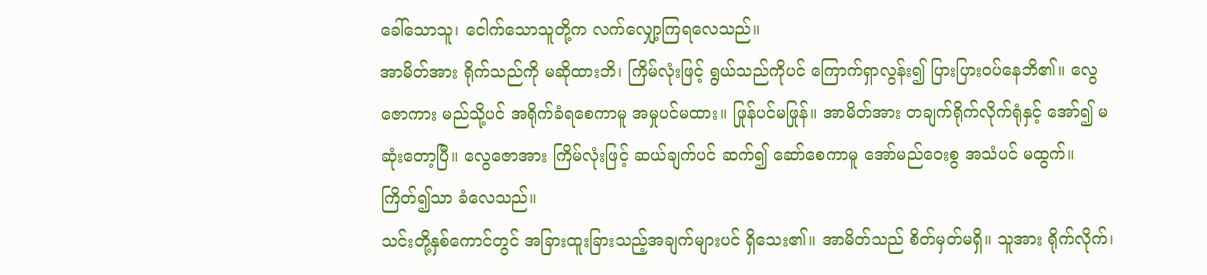ခေါ်သောသူ၊ ငေါက်သောသူတို့က လက်လျှော့ကြရလေသည်။
အာမိတ်အား ရိုက်သည်ကို မဆိုထားဘိ၊ ကြိမ်လုံးဖြင့် ရွယ်သည်ကိုပင် ကြောက်ရှာလွန်း၍ ပြားပြားဝပ်နေဘိ၏။ လွေဇောကား မည်သို့ပင် အရိုက်ခံရစေကာမူ အမှုပင်မထား။ ဖြုန်ပင်မဖြုန်။ အာမိတ်အား တချက်ရိုက်လိုက်ရုံနှင့် အော်၍ မဆုံးတော့ပြီ။ လွေဇောအား ကြိမ်လုံးဖြင့် ဆယ်ချက်ပင် ဆက်၍ ဆော်စေကာမူ အော်မည်ဝေးစွ အသံပင် မထွက်။ ကြိတ်၍သာ ခံလေသည်။
သင်းတို့နှစ်ကောင်တွင် အခြားထူးခြားသည့်အချက်များပင် ရှိသေး၏။ အာမိတ်သည် စိတ်မှတ်မရှိ။ သူအား ရိုက်လိုက်၊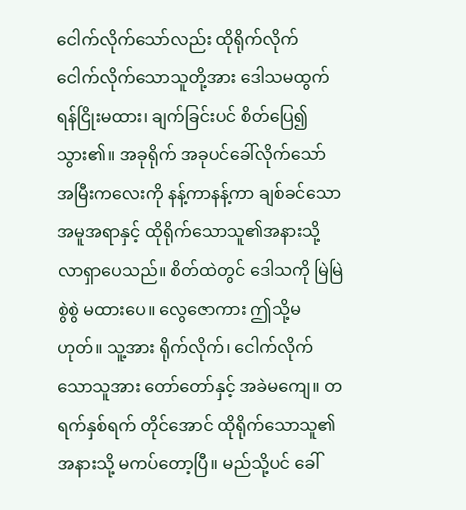ငေါက်လိုက်သော်လည်း ထိုရိုက်လိုက် ငေါက်လိုက်သောသူတို့အား ဒေါသမထွက် ရန်ငြိုးမထား၊ ချက်ခြင်းပင် စိတ်ပြေ၍သွား၏။ အခုရိုက် အခုပင်ခေါ်လိုက်သော် အမြီးကလေးကို နန့်ကာနန့်ကာ ချစ်ခင်သောအမူအရာနှင့် ထိုရိုက်သောသူ၏အနားသို့ လာရှာပေသည်။ စိတ်ထဲတွင် ဒေါသကို မြဲမြဲစွဲစွဲ မထားပေ။ လွေဇောကား ဤသို့မဟုတ်။ သူ့အား ရိုက်လိုက်၊ ငေါက်လိုက်သောသူအား တော်တော်နှင့် အခဲမကျေ။ တရက်နှစ်ရက် တိုင်အောင် ထိုရိုက်သောသူ၏အနားသို့ မကပ်တော့ပြီ။ မည်သို့ပင် ခေါ်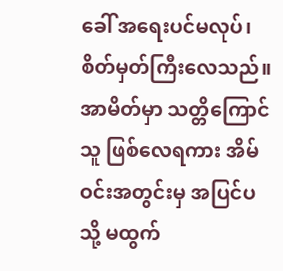ခေါ် အရေးပင်မလုပ်၊ စိတ်မှတ်ကြီးလေသည်။
အာမိတ်မှာ သတ္တိကြောင်သူ ဖြစ်လေရကား အိမ်ဝင်းအတွင်းမှ အပြင်ပသို့ မထွက်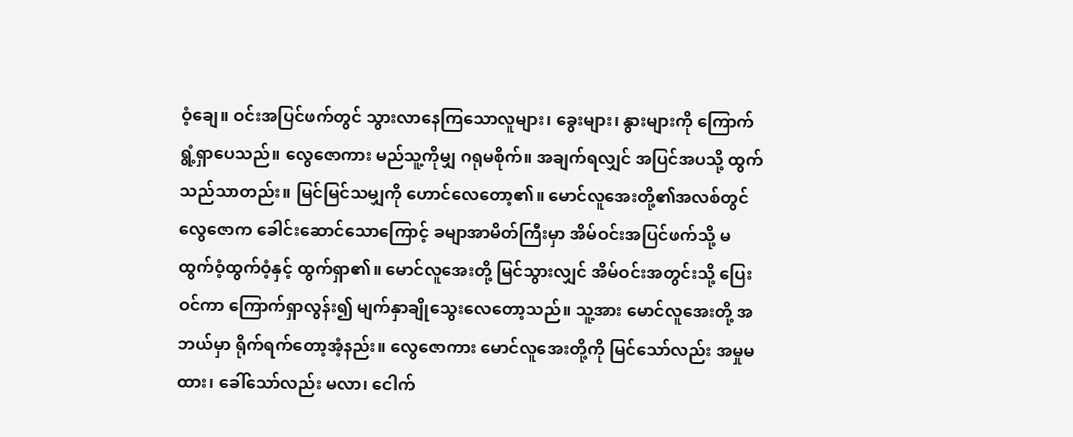ဝံ့ချေ။ ဝင်းအပြင်ဖက်တွင် သွားလာနေကြသောလူများ၊ ခွေးများ၊ နွားများကို ကြောက်ရွံ့ရှာပေသည်။ လွေဇောကား မည်သူ့ကိုမျှ ဂရုမစိုက်။ အချက်ရလျှင် အပြင်အပသို့ ထွက်သည်သာတည်း။ မြင်မြင်သမျှကို ဟောင်လေတော့၏။ မောင်လူအေးတို့၏အလစ်တွင် လွေဇောက ခေါင်းဆောင်သောကြောင့် ခမျာအာမိတ်ကြီးမှာ အိမ်ဝင်းအပြင်ဖက်သို့ မထွက်ဝံ့ထွက်ဝံ့နှင့် ထွက်ရှာ၏။ မောင်လူအေးတို့ မြင်သွားလျှင် အိမ်ဝင်းအတွင်းသို့ ပြေးဝင်ကာ ကြောက်ရှာလွန်း၍ မျက်နှာချိုသွေးလေတော့သည်။ သူ့အား မောင်လူအေးတို့ အဘယ်မှာ ရိုက်ရက်တော့အံ့နည်း။ လွေဇောကား မောင်လူအေးတို့ကို မြင်သော်လည်း အမှုမထား၊ ခေါ်သော်လည်း မလာ၊ ငေါက်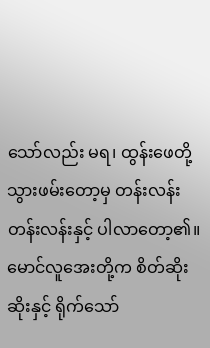သော်လည်း မရ၊ ထွန်းဖေတို့ သွားဖမ်းတော့မှ တန်းလန်း တန်းလန်းနှင့် ပါလာတော့၏။ မောင်လူအေးတို့က စိတ်ဆိုးဆိုးနှင့် ရိုက်သော်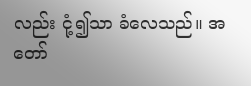လည်း ငုံ့၍သာ ခံလေသည်။ အတော်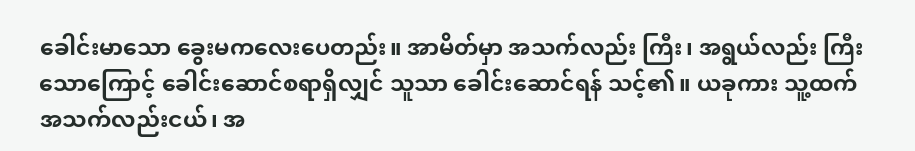ခေါင်းမာသော ခွေးမကလေးပေတည်း။ အာမိတ်မှာ အသက်လည်း ကြီး၊ အရွယ်လည်း ကြီးသောကြောင့် ခေါင်းဆောင်စရာရှိလျှင် သူသာ ခေါင်းဆောင်ရန် သင့်၏။ ယခုကား သူ့ထက် အသက်လည်းငယ်၊ အ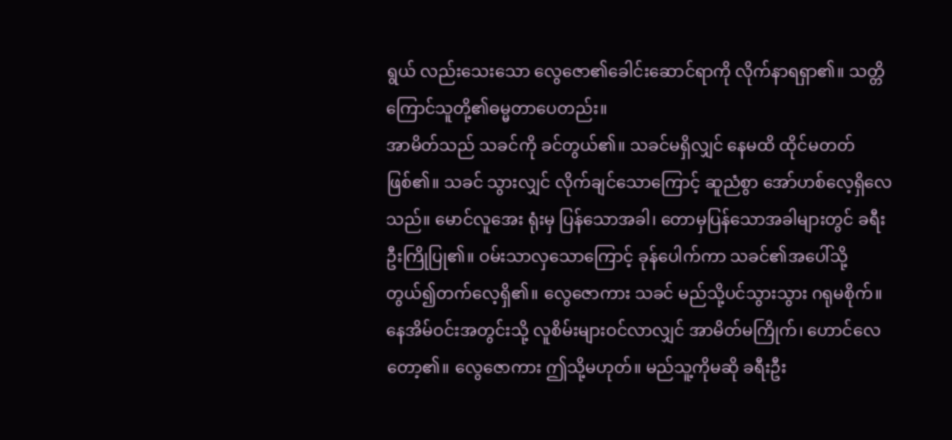ရွယ် လည်းသေးသော လွေဇော၏ခေါင်းဆောင်ရာကို လိုက်နာရရှာ၏။ သတ္တိကြောင်သူတို့၏ဓမ္မတာပေတည်း။
အာမိတ်သည် သခင်ကို ခင်တွယ်၏။ သခင်မရှိလျှင် နေမထိ ထိုင်မတတ်ဖြစ်၏။ သခင် သွားလျှင် လိုက်ချင်သောကြောင့် ဆူညံစွာ အော်ဟစ်လေ့ရှိလေသည်။ မောင်လူအေး ရုံးမှ ပြန်သောအခါ၊ တောမှပြန်သောအခါများတွင် ခရီးဦးကြိုပြု၏။ ဝမ်းသာလှသောကြောင့် ခုန်ပေါက်ကာ သခင်၏အပေါ်သို့ တွယ်၍တက်လေ့ရှိ၏။ လွေဇောကား သခင် မည်သို့ပင်သွားသွား ဂရုမစိုက်။
နေအိမ်ဝင်းအတွင်းသို့ လူစိမ်းများဝင်လာလျှင် အာမိတ်မကြိုက်၊ ဟောင်လေတော့၏။ လွေဇောကား ဤသို့မဟုတ်။ မည်သူ့ကိုမဆို ခရီးဦး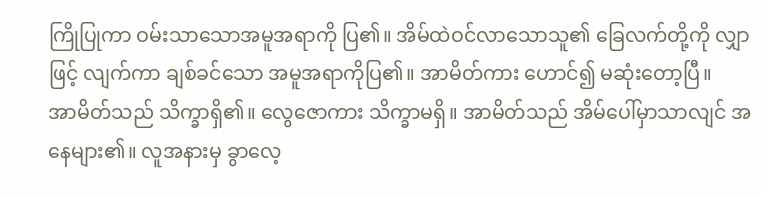ကြိုပြုကာ ဝမ်းသာသောအမူအရာကို ပြ၏။ အိမ်ထဲဝင်လာသောသူ၏ ခြေလက်တို့ကို လျှာဖြင့် လျက်ကာ ချစ်ခင်သော အမူအရာကိုပြ၏။ အာမိတ်ကား ဟောင်၍ မဆုံးတော့ပြီ။
အာမိတ်သည် သိက္ခာရှိ၏။ လွေဇောကား သိက္ခာမရှိ။ အာမိတ်သည် အိမ်ပေါ်မှာသာလျင် အနေများ၏။ လူအနားမှ ခွာလေ့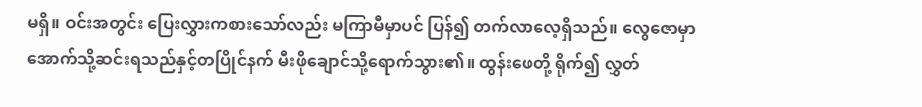မရှိ။ ဝင်းအတွင်း ပြေးလွှားကစားသော်လည်း မကြာမီမှာပင် ပြန်၍ တက်လာလေ့ရှိသည်။ လွေဇောမှာ အောက်သို့ဆင်းရသည်နှင့်တပြိုင်နက် မီးဖိုချောင်သို့ရောက်သွား၏။ ထွန်းဖေတို့ ရိုက်၍ လွှတ်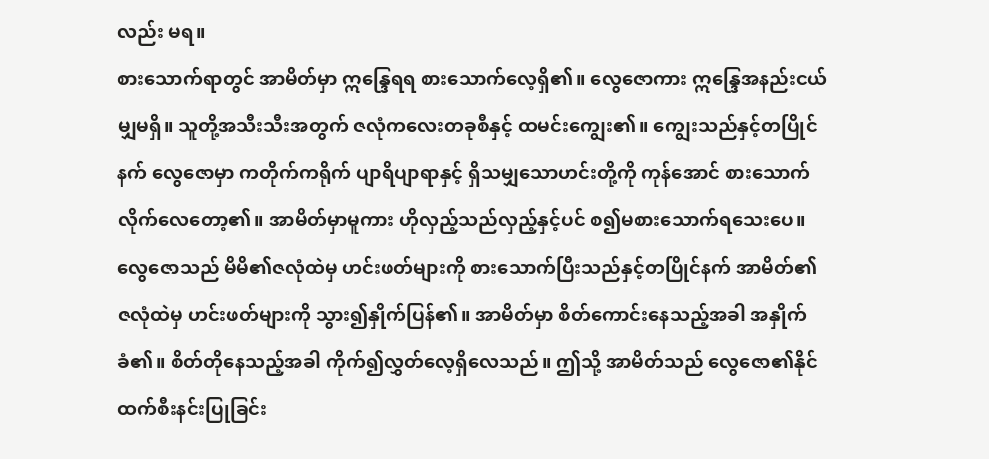လည်း မရ။
စားသောက်ရာတွင် အာမိတ်မှာ ဣန္ဒြေရရ စားသောက်လေ့ရှိ၏။ လွေဇောကား ဣန္ဒြေအနည်းငယ်မျှမရှိ။ သူတို့အသီးသီးအတွက် ဇလုံကလေးတခုစီနှင့် ထမင်းကျွေး၏။ ကျွေးသည်နှင့်တပြိုင်နက် လွေဇောမှာ ကတိုက်ကရိုက် ပျာရိပျာရာနှင့် ရှိသမျှသောဟင်းတို့ကို ကုန်အောင် စားသောက်လိုက်လေတော့၏။ အာမိတ်မှာမူကား ဟိုလှည့်သည်လှည့်နှင့်ပင် စ၍မစားသောက်ရသေးပေ။ လွေဇောသည် မိမိ၏ဇလုံထဲမှ ဟင်းဖတ်များကို စားသောက်ပြီးသည်နှင့်တပြိုင်နက် အာမိတ်၏ဇလုံထဲမှ ဟင်းဖတ်များကို သွား၍နှိုက်ပြန်၏။ အာမိတ်မှာ စိတ်ကောင်းနေသည့်အခါ အနှိုက်ခံ၏။ စိတ်တိုနေသည့်အခါ ကိုက်၍လွှတ်လေ့ရှိလေသည်။ ဤသို့ အာမိတ်သည် လွေဇော၏နိုင်ထက်စီးနင်းပြုခြင်း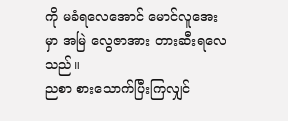ကို မခံရလေအောင် မောင်လူအေးမှာ အမြဲ လွေဇာအား တားဆီးရလေသည်။
ညစာ စားသောက်ပြီးကြလျှင်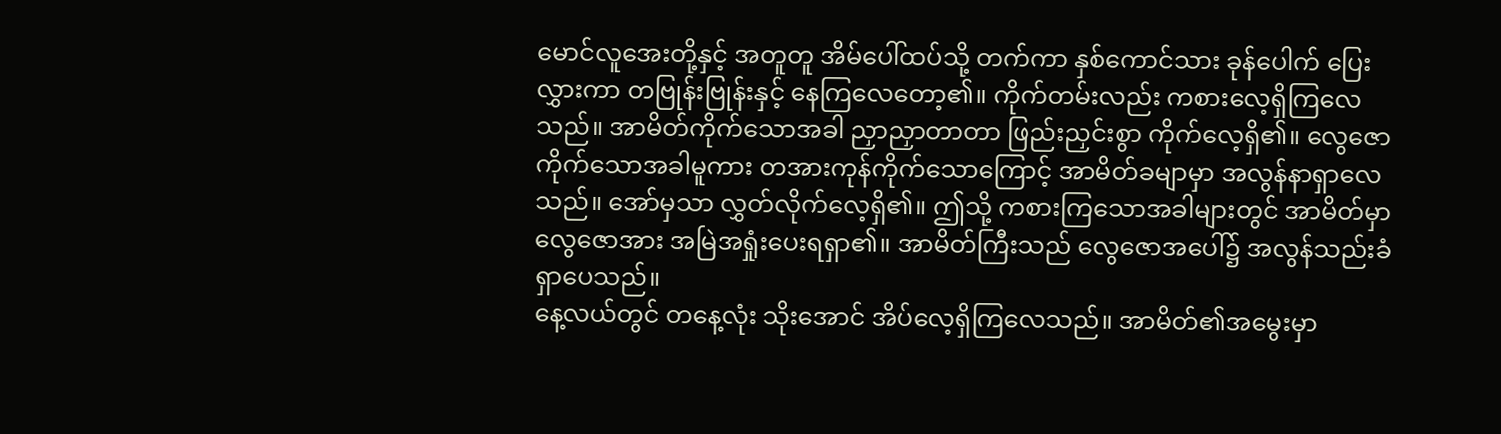မောင်လူအေးတို့နှင့် အတူတူ အိမ်ပေါ်ထပ်သို့ တက်ကာ နှစ်ကောင်သား ခုန်ပေါက် ပြေးလွှားကာ တဗြုန်းဗြုန်းနှင့် နေကြလေတော့၏။ ကိုက်တမ်းလည်း ကစားလေ့ရှိကြလေသည်။ အာမိတ်ကိုက်သောအခါ ညှာညှာတာတာ ဖြည်းညှင်းစွာ ကိုက်လေ့ရှိ၏။ လွေဇောကိုက်သောအခါမူကား တအားကုန်ကိုက်သောကြောင့် အာမိတ်ခမျာမှာ အလွန်နာရှာလေသည်။ အော်မှသာ လွှတ်လိုက်လေ့ရှိ၏။ ဤသို့ ကစားကြသောအခါများတွင် အာမိတ်မှာ လွေဇောအား အမြဲအရှုံးပေးရရှာ၏။ အာမိတ်ကြီးသည် လွေဇောအပေါ်၌ အလွန်သည်းခံရှာပေသည်။
နေ့လယ်တွင် တနေ့လုံး သိုးအောင် အိပ်လေ့ရှိကြလေသည်။ အာမိတ်၏အမွေးမှာ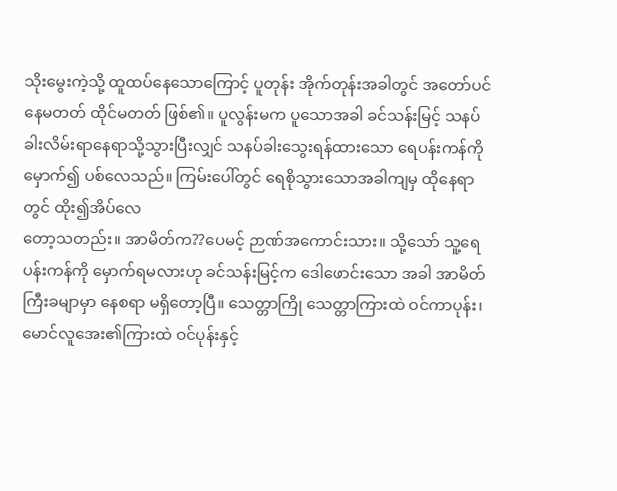သိုးမွေးကဲ့သို့ ထူထပ်နေသောကြောင့် ပူတုန်း အိုက်တုန်းအခါတွင် အတော်ပင် နေမတတ် ထိုင်မတတ် ဖြစ်၏။ ပူလွန်းမက ပူသောအခါ ခင်သန်းမြင့် သနပ်ခါးလိမ်းရာနေရာသို့သွားပြီးလျှင် သနပ်ခါးသွေးရန်ထားသော ရေပန်းကန်ကို မှောက်၍ ပစ်လေသည်။ ကြမ်းပေါ်တွင် ရေစိုသွားသောအခါကျမှ ထိုနေရာတွင် ထိုး၍အိပ်လေ
တော့သတည်း။ အာမိတ်က??ပေမင့် ဉာဏ်အကောင်းသား။ သို့သော် သူ့ရေပန်းကန်ကို မှောက်ရမလားဟု ခင်သန်းမြင့်က ဒေါဖောင်းသော အခါ အာမိတ်ကြီးခမျာမှာ နေစရာ မရှိတော့ပြီ။ သေတ္တာကြို သေတ္တာကြားထဲ ဝင်ကာပုန်း၊ မောင်လူအေး၏ကြားထဲ ဝင်ပုန်းနှင့်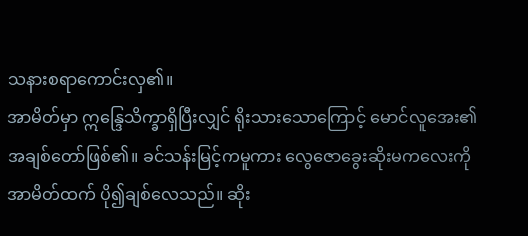သနားစရာကောင်းလှ၏။
အာမိတ်မှာ ဣန္ဒြေသိက္ခာရှိပြီးလျှင် ရိုးသားသောကြောင့် မောင်လူအေး၏အချစ်တော်ဖြစ်၏။ ခင်သန်းမြင့်ကမူကား လွေဇောခွေးဆိုးမကလေးကို အာမိတ်ထက် ပို၍ချစ်လေသည်။ ဆိုး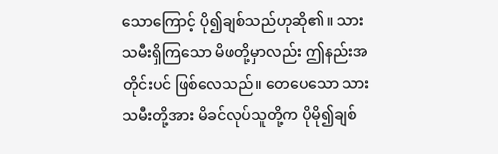သောကြောင့် ပို၍ချစ်သည်ဟုဆို၏။ သားသမီးရှိကြသော မိဖတို့မှာလည်း ဤနည်းအတိုင်းပင် ဖြစ်လေသည်။ တေပေသော သားသမီးတို့အား မိခင်လုပ်သူတို့က ပိုမို၍ချစ်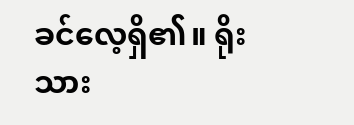ခင်လေ့ရှိ၏။ ရိုးသား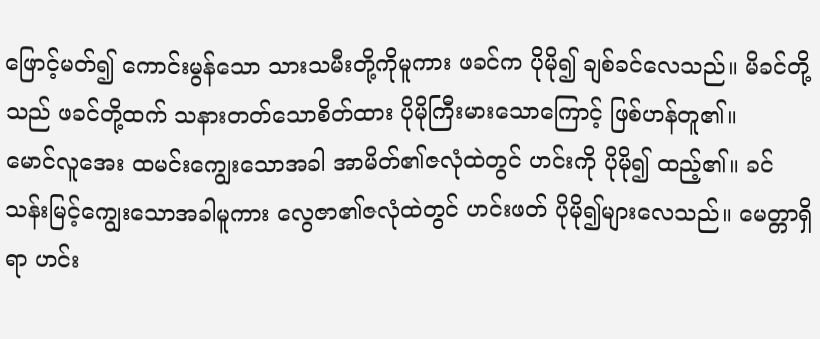ဖြောင့်မတ်၍ ကောင်းမွန်သော သားသမီးတို့ကိုမူကား ဖခင်က ပိုမို၍ ချစ်ခင်လေသည်။ မိခင်တို့သည် ဖခင်တို့ထက် သနားတတ်သောစိတ်ထား ပိုမိုကြီးမားသောကြောင့် ဖြစ်ဟန်တူ၏။
မောင်လူအေး ထမင်းကျွေးသောအခါ အာမိတ်၏ဇလုံထဲတွင် ဟင်းကို ပိုမို၍ ထည့်၏။ ခင်သန်းမြင့်ကျွေးသောအခါမူကား လွေဇာ၏ဇလုံထဲတွင် ဟင်းဖတ် ပိုမို၍များလေသည်။ မေတ္တာရှိရာ ဟင်း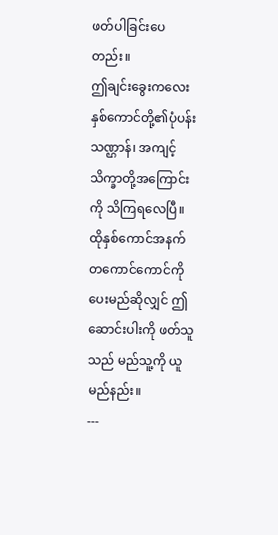ဖတ်ပါခြင်းပေတည်း။
ဤချင်းခွေးကလေး နှစ်ကောင်တို့၏ပုံပန်းသဏ္ဌာန်၊ အကျင့်သိက္ခာတို့အကြောင်းကို သိကြရလေပြီ။ ထိုနှစ်ကောင်အနက် တကောင်ကောင်ကို ပေးမည်ဆိုလျှင် ဤဆောင်းပါးကို ဖတ်သူသည် မည်သူ့ကို ယူမည်နည်း။
---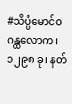#သိပ္ပံမောင်ဝ
ဂန္ထလောက၊ ၁၂၉၈ ခု၊ နတ်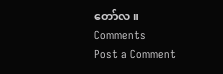တော်လ။
Comments
Post a Comment